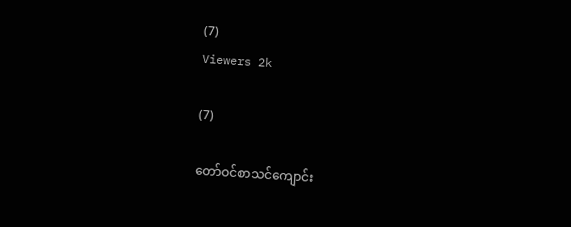(7)
Viewers 2k

(7)

တော်ဝင်စာသင်ကျောင်း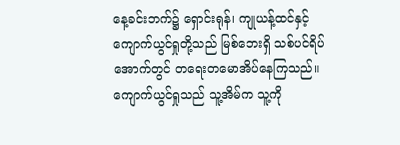နေ့ခင်းဘက်၌ ရှောင်းရုန်၊ ကျုယန့်ထင်နှင့် ကျောက်ယွင်ရှုတို့သည် မြစ်ဘေးရှိ သစ်ပင်ရိပ်အောက်တွင် တရေးတမောအိပ်နေကြသည်။ ကျောက်ယွင်ရှုသည် သူ့အိမ်က သူ့ကို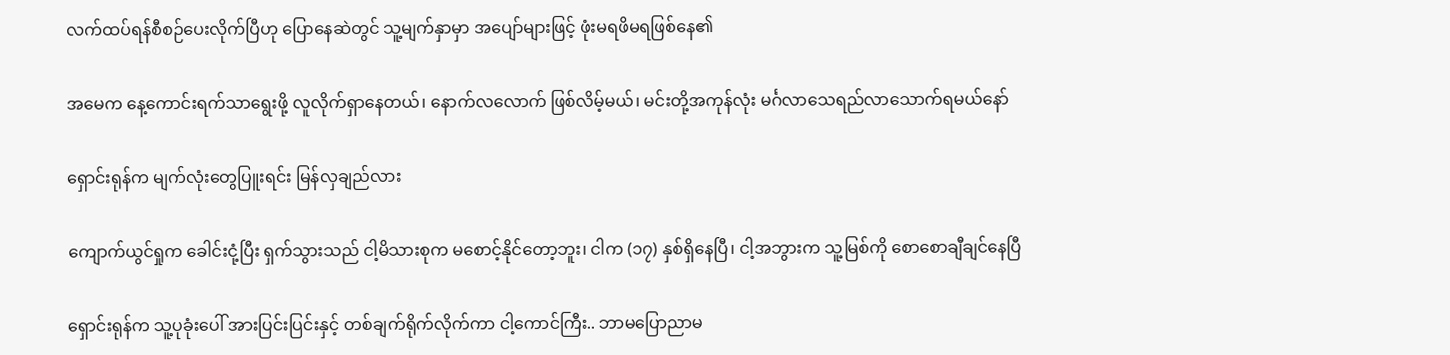လက်ထပ်ရန်စီစဉ်ပေးလိုက်ပြီဟု ပြောနေဆဲတွင် သူ့မျက်နှာမှာ အပျော်များဖြင့် ဖုံးမရဖိမရဖြစ်နေ၏

အမေက နေ့ကောင်းရက်သာရွေးဖို့ လူလိုက်ရှာနေတယ်၊ နောက်လလောက် ဖြစ်လိမ့်မယ်၊ မင်းတို့အကုန်လုံး မင်္ဂလာသေရည်လာသောက်ရမယ်နော်

ရှောင်းရုန်က မျက်လုံးတွေပြူးရင်း မြန်လှချည်လား

ကျောက်ယွင်ရှုက ခေါင်းငုံ့ပြီး ရှက်သွားသည် ငါ့မိသားစုက မစောင့်နိုင်တော့ဘူး၊ ငါက (၁၇) နှစ်ရှိနေပြီ၊ ငါ့အဘွားက သူ့မြစ်ကို စောစောချီချင်နေပြီ

ရှောင်းရုန်က သူ့ပုခုံးပေါ် အားပြင်းပြင်းနှင့် တစ်ချက်ရိုက်လိုက်ကာ ငါ့ကောင်ကြီး.. ဘာမပြောညာမ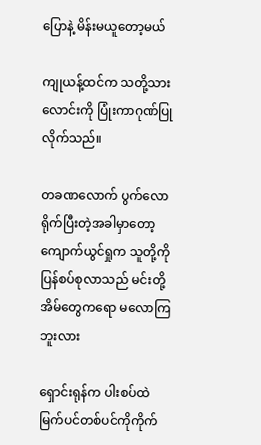ပြောနဲ့ မိန်းမယူတော့မယ်

ကျုယန့်ထင်က သတို့သားလောင်းကို ပြုံးကာဂုဏ်ပြုလိုက်သည်။

တခဏလောက် ပွက်လောရိုက်ပြီးတဲ့အခါမှာတော့ ကျောက်ယွင်ရှုက သူတို့ကိုပြန်စပ်စုလာသည် မင်းတို့အိမ်တွေကရော မလောကြဘူးလား

ရှောင်းရုန်က ပါးစပ်ထဲ မြက်ပင်တစ်ပင်ကိုကိုက်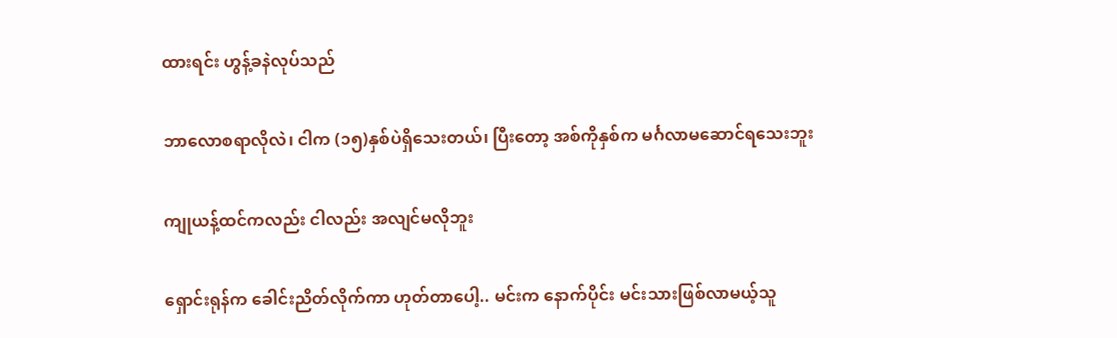ထားရင်း ဟွန့်ခနဲလုပ်သည်

ဘာလောစရာလိုလဲ၊ ငါက (၁၅)နှစ်ပဲရှိသေးတယ်၊ ပြီးတော့ အစ်ကိုနှစ်က မင်္ဂလာမဆောင်ရသေးဘူး

ကျုယန့်ထင်ကလည်း ငါလည်း အလျင်မလိုဘူး

ရှောင်းရုန်က ခေါင်းညိတ်လိုက်ကာ ဟုတ်တာပေါ့.. မင်းက နောက်ပိုင်း မင်းသားဖြစ်လာမယ့်သူ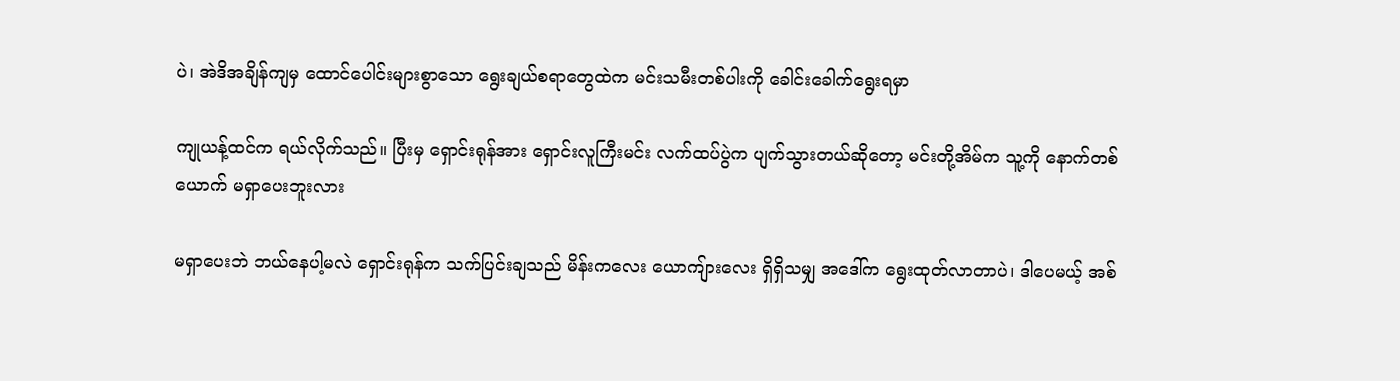ပဲ၊ အဲဒိအချိန်ကျမှ ထောင်ပေါင်းများစွာသော ရွေးချယ်စရာတွေထဲက မင်းသမီးတစ်ပါးကို ခေါင်းခေါက်ရွေးရမှာ

ကျုယန့်ထင်က ရယ်လိုက်သည်။ ပြီးမှ ရှောင်းရုန်အား ရှောင်းလူကြီးမင်း လက်ထပ်ပွဲက ပျက်သွားတယ်ဆိုတော့ မင်းတို့အိမ်က သူ့ကို နောက်တစ်ယောက် မရှာပေးဘူးလား

မရှာပေးဘဲ ဘယ်နေပါ့မလဲ ရှောင်းရုန်က သက်ပြင်းချသည် မိန်းကလေး ယောကျ်ားလေး ရှိရှိသမျှ အဒေါ်က ရွေးထုတ်လာတာပဲ၊ ဒါပေမယ့် အစ်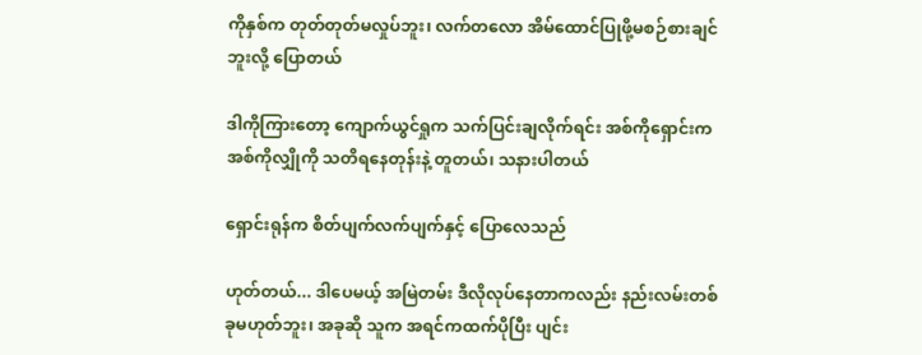ကိုနှစ်က တုတ်တုတ်မလှုပ်ဘူး၊ လက်တလော အိမ်ထောင်ပြုဖို့မစဉ်စားချင်ဘူးလို့ ပြောတယ်

ဒါကိုကြားတော့ ကျောက်ယွင်ရှုက သက်ပြင်းချလိုက်ရင်း အစ်ကိုရှောင်းက အစ်ကိုလျှိုကို သတိရနေတုန်းနဲ့ တူတယ်၊ သနားပါတယ်

ရှောင်းရုန်က စိတ်ပျက်လက်ပျက်နှင့် ပြောလေသည်

ဟုတ်တယ်... ဒါပေမယ့် အမြဲတမ်း ဒီလိုလုပ်နေတာကလည်း နည်းလမ်းတစ်ခုမဟုတ်ဘူး၊ အခုဆို သူက အရင်ကထက်ပိုပြီး ပျင်း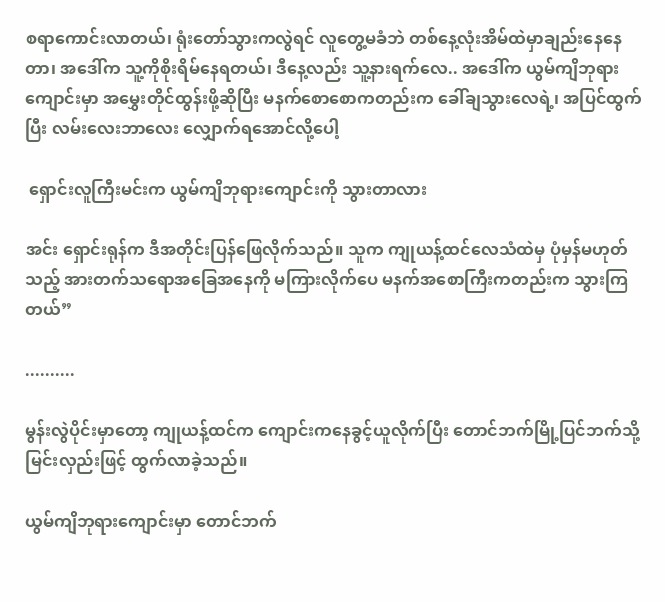စရာကောင်းလာတယ်၊ ရုံးတော်သွားကလွဲရင် လူတွေ့မခံဘဲ တစ်နေ့လုံးအိမ်ထဲမှာချည်းနေနေတာ၊ အဒေါ်က သူ့ကိုစိုးရိမ်နေရတယ်၊ ဒီနေ့လည်း သူ့နားရက်လေ.. အဒေါ်က ယွမ်ကျိဘုရားကျောင်းမှာ အမွှေးတိုင်ထွန်းဖို့ဆိုပြီး မနက်စောစောကတည်းက ခေါ်ချသွားလေရဲ့၊ အပြင်ထွက်ပြီး လမ်းလေးဘာလေး လျှောက်ရအောင်လို့ပေါ့

 ရှောင်းလူကြီးမင်းက ယွမ်ကျိဘုရားကျောင်းကို သွားတာလား

အင်း ရှောင်းရုန်က ဒီအတိုင်းပြန်ဖြေလိုက်သည်။ သူက ကျုယန့်ထင်လေသံထဲမှ ပုံမှန်မဟုတ်သည့် အားတက်သရောအခြေအနေကို မကြားလိုက်ပေ မနက်အစောကြီးကတည်းက သွားကြတယ်”

..........

မွန်းလွဲပိုင်းမှာတော့ ကျုယန့်ထင်က ကျောင်းကနေခွင့်ယူလိုက်ပြီး တောင်ဘက်မြို့ပြင်ဘက်သို့ မြင်းလှည်းဖြင့် ထွက်လာခဲ့သည်။

ယွမ်ကျိဘုရားကျောင်းမှာ တောင်ဘက်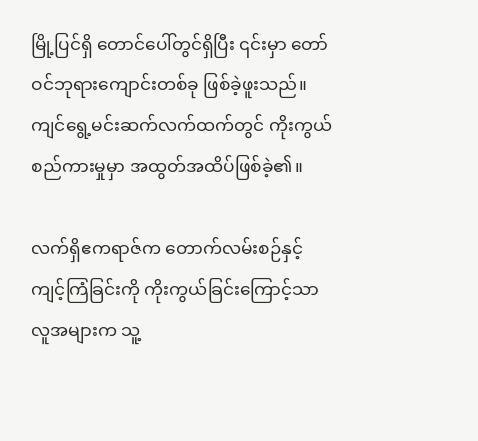မြို့ပြင်ရှိ တောင်ပေါ်တွင်ရှိပြီး ၎င်းမှာ တော်ဝင်ဘုရားကျောင်းတစ်ခု ဖြစ်ခဲ့ဖူးသည်။ ကျင်ရွေ့မင်းဆက်လက်ထက်တွင် ကိုးကွယ်စည်ကားမှုမှာ အထွတ်အထိပ်ဖြစ်ခဲ့၏။

လက်ရှိဧကရာဇ်က တောက်လမ်းစဉ်နှင့် ကျင့်ကြံခြင်းကို ကိုးကွယ်ခြင်းကြောင့်သာ လူအများက သူ့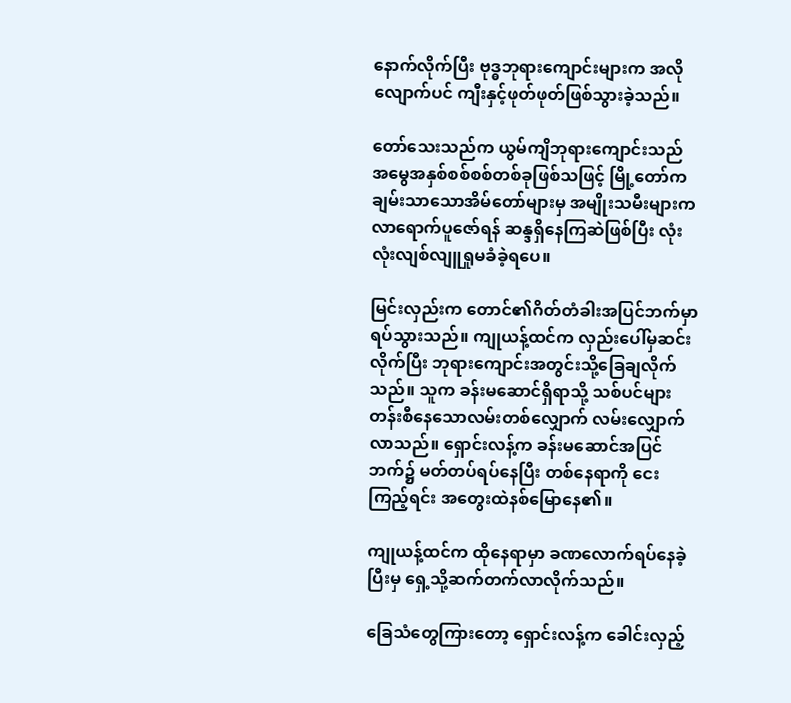နောက်လိုက်ပြီး ဗုဒ္ဓဘုရားကျောင်းများက အလိုလျောက်ပင် ကျီးနှင့်ဖုတ်ဖုတ်ဖြစ်သွားခဲ့သည်။

တော်သေးသည်က ယွမ်ကျိဘုရားကျောင်းသည် အမွေအနှစ်စစ်စစ်တစ်ခုဖြစ်သဖြင့် မြို့တော်က ချမ်းသာသောအိမ်တော်များမှ အမျိုးသမီးများက လာရောက်ပူဇော်ရန် ဆန္ဒရှိနေကြဆဲဖြစ်ပြီး လုံးလုံးလျစ်လျူရှုမခံခဲ့ရပေ။

မြင်းလှည်းက တောင်၏ဂိတ်တံခါးအပြင်ဘက်မှာ ရပ်သွားသည်။ ကျုယန့်ထင်က လှည်းပေါ်မှဆင်းလိုက်ပြီး ဘုရားကျောင်းအတွင်းသို့ခြေချလိုက်သည်။ သူက ခန်းမဆောင်ရှိရာသို့ သစ်ပင်များတန်းစီနေသောလမ်းတစ်လျှောက် လမ်းလျှောက်လာသည်။ ရှောင်းလန့်က ခန်းမဆောင်အပြင်ဘက်၌ မတ်တပ်ရပ်နေပြီး တစ်နေရာကို ငေးကြည့်ရင်း အတွေးထဲနစ်မြောနေ၏။

ကျုယန့်ထင်က ထိုနေရာမှာ ခဏလောက်ရပ်နေခဲ့ပြီးမှ ရှေ့သို့ဆက်တက်လာလိုက်သည်။

ခြေသံတွေကြားတော့ ရှောင်းလန့်က ခေါင်းလှည့်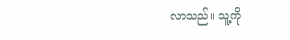လာသည်။ သူ့ကို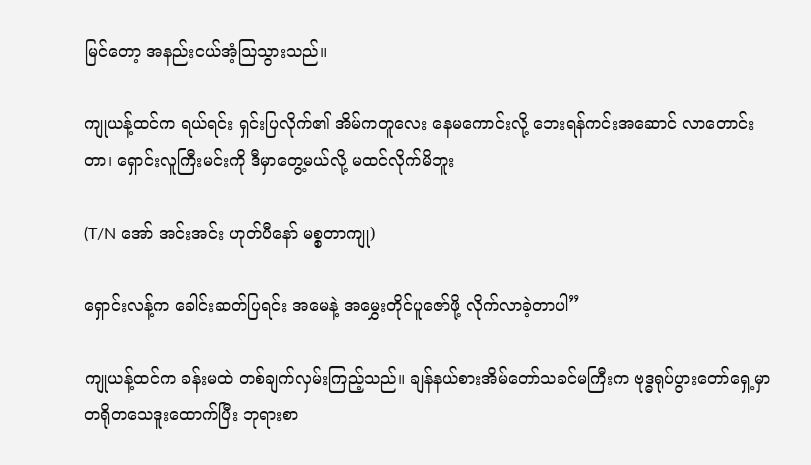မြင်တော့ အနည်းငယ်အံ့သြသွားသည်။

ကျုယန့်ထင်က ရယ်ရင်း ရှင်းပြလိုက်၏ အိမ်ကတူလေး နေမကောင်းလို့ ဘေးရန်ကင်းအဆောင် လာတောင်းတာ၊ ရှောင်းလူကြီးမင်းကို ဒီမှာတွေ့မယ်လို့ မထင်လိုက်မိဘူး

(T/N အော် အင်းအင်း ဟုတ်ပီနော် မစ္စတာကျု)

ရှောင်းလန့်က ခေါင်းဆတ်ပြရင်း အမေနဲ့ အမွှေးတိုင်ပူဇော်ဖို့ လိုက်လာခဲ့တာပါ”

ကျုယန့်ထင်က ခန်းမထဲ တစ်ချက်လှမ်းကြည့်သည်။ ချန်နယ်စားအိမ်တော်သခင်မကြီးက ဗုဒ္ဓရုပ်ပွားတော်ရှေ့မှာ တရိုတသေဒူးထောက်ပြီး ဘုရားစာ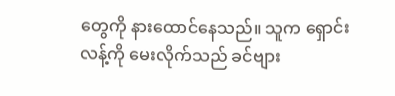တွေကို နားထောင်နေသည်။ သူက ရှောင်းလန့်ကို မေးလိုက်သည် ခင်ဗျား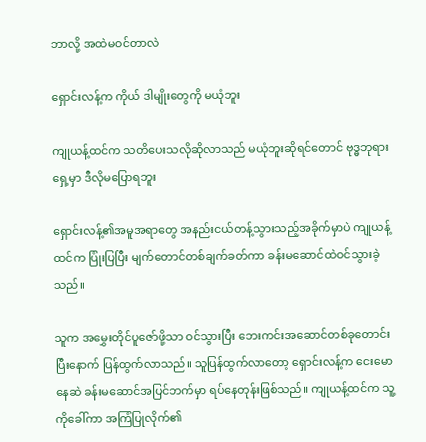ဘာလို့ အထဲမဝင်တာလဲ

ရှောင်းလန့်က ကိုယ် ဒါမျိုးတွေကို မယုံဘူး

ကျုယန့်ထင်က သတိပေးသလိုဆိုလာသည် မယုံဘူးဆိုရင်တောင် ဗုဒ္ဓဘုရားရှေ့မှာ ဒီလိုမပြောရဘူး

ရှောင်းလန့်၏အမူအရာတွေ အနည်းငယ်တန့်သွားသည့်အခိုက်မှာပဲ ကျုယန့်ထင်က ပြုံးပြပြီး မျက်တောင်တစ်ချက်ခတ်ကာ ခန်းမဆောင်ထဲဝင်သွားခဲ့သည်။

သူက အမွှေးတိုင်ပူဇော်ဖို့သာ ဝင်သွားပြီး ဘေးကင်းအဆောင်တစ်ခုတောင်းပြီးနောက် ပြန်ထွက်လာသည်။ သူပြန်ထွက်လာတော့ ရှောင်းလန့်က ငေးမောနေဆဲ ခန်းမဆောင်အပြင်ဘက်မှာ ရပ်နေတုန်းဖြစ်သည်။ ကျုယန့်ထင်က သူ့ကိုခေါ်ကာ အကြံပြုလိုက်၏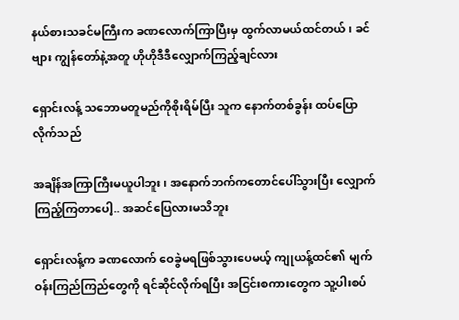နယ်စားသခင်မကြီးက ခဏလောက်ကြာပြီးမှ ထွက်လာမယ်ထင်တယ်၊ ခင်ဗျား ကျွန်တော်နဲ့အတူ ဟိုဟိုဒီဒီလျှောက်ကြည့်ချင်လား

ရှောင်းလန့် သဘောမတူမည်ကိုစိုးရိမ်ပြီး သူက နောက်တစ်ခွန်း ထပ်ပြောလိုက်သည်

အချိန်အကြာကြီးမယူပါဘူး၊ အနောက်ဘက်ကတောင်ပေါ်သွားပြီး လျှောက်ကြည့်ကြတာပေါ့.. အဆင်ပြေလားမသိဘူး

ရှောင်းလန့်က ခဏလောက် ဝေခွဲမရဖြစ်သွားပေမယ့် ကျုယန့်ထင်၏ မျက်ဝန်းကြည်ကြည်တွေကို ရင်ဆိုင်လိုက်ရပြီး အငြင်းစကားတွေက သူ့ပါးစပ်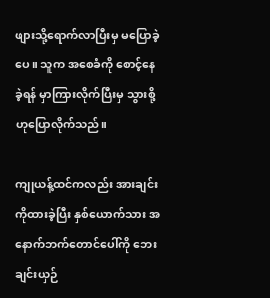ဖျားသို့ရောက်လာပြီးမှ မပြောခဲ့ပေ။ သူက အစေခံကို စောင့်နေခဲ့ရန် မှာကြားလိုက်ပြီးမှ သွားစို့ ဟုပြောလိုက်သည်။

ကျုယန့်ထင်ကလည်း အားချင်းကိုထားခဲ့ပြီး နှစ်ယောက်သား အနောက်ဘက်တောင်ပေါ်ကို ဘေးချင်းယှဉ်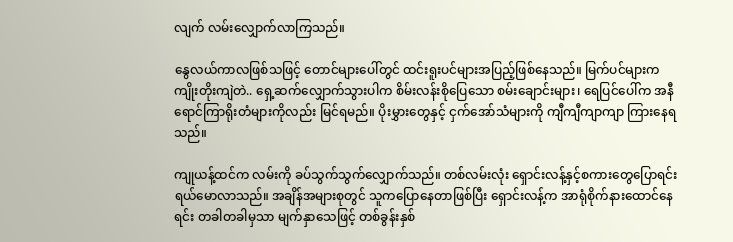လျက် လမ်းလျှောက်လာကြသည်။

နွေလယ်ကာလဖြစ်သဖြင့် တောင်များပေါ်တွင် ထင်းရူးပင်များအပြည့်ဖြစ်နေသည်။ မြက်ပင်များက ကျိုးတိုးကျဲတဲ.. ရှေ့ဆက်လျှောက်သွားပါက စိမ်းလန်းစိုပြေသော စမ်းချောင်းများ၊ ရေပြင်ပေါ်က အနီရောင်ကြာရိုးတံများကိုလည်း မြင်ရမည်။ ပိုးမွှားတွေနှင့် ငှက်အော်သံများကို ကျီကျီကျာကျာ ကြားနေရသည်။

ကျုယန့်ထင်က လမ်းကို ခပ်သွက်သွက်လျှောက်သည်။ တစ်လမ်းလုံး ရှောင်းလန့်နှင့်စကားတွေပြောရင်း ရယ်မောလာသည်။ အချိန်အများစုတွင် သူကပြောနေတာဖြစ်ပြီး ရှောင်းလန့်က အာရုံစိုက်နားထောင်နေရင်း တခါတခါမှသာ မျက်နှာသေဖြင့် တစ်ခွန်းနှစ်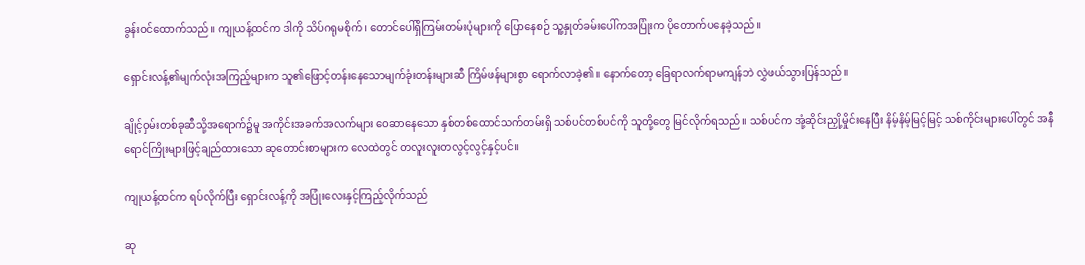ခွန်းဝင်ထောက်သည်။ ကျုယန့်ထင်က ဒါကို သိပ်ဂရုမစိုက်၊ တောင်ပေါ်ရှိကြမ်းတမ်းပုံများကို ပြောနေစဉ် သူ့နှုတ်ခမ်းပေါ်ကအပြုံးက ပိုတောက်ပနေခဲ့သည်။

ရှောင်းလန့်၏မျက်လုံးအကြည့်များက သူ၏ဖြောင့်တန်းနေသောမျက်ခုံးတန်းများဆီ ကြိမ်ဖန်များစွာ ရောက်လာခဲ့၏။ နောက်တော့ ခြေရာလက်ရာမကျန်ဘဲ လွှဲဖယ်သွားပြန်သည်။

ချိုင့်ဝှမ်းတစ်ခုဆီသို့အရောက်၌မူ အကိုင်းအခက်အလက်များ ဝေဆာနေသော နှစ်တစ်ထောင်သက်တမ်းရှိ သစ်ပင်တစ်ပင်ကို သူတို့တွေ မြင်လိုက်ရသည်။ သစ်ပင်က အုံ့ဆိုင်းညှို့မှိုင်းနေပြီး နိမ့်နိမ့်မြင့်မြင့် သစ်ကိုင်းများပေါ်တွင် အနီရောင်ကြိုးများဖြင့်ချည်ထားသော ဆုတောင်းစာများက လေထဲတွင် တလူးလူးတလွင့်လွင့်နှင့်ပင်။

ကျုယန့်ထင်က ရပ်လိုက်ပြီး ရှောင်းလန့်ကို အပြုံးလေးနှင့်ကြည့်လိုက်သည်

ဆု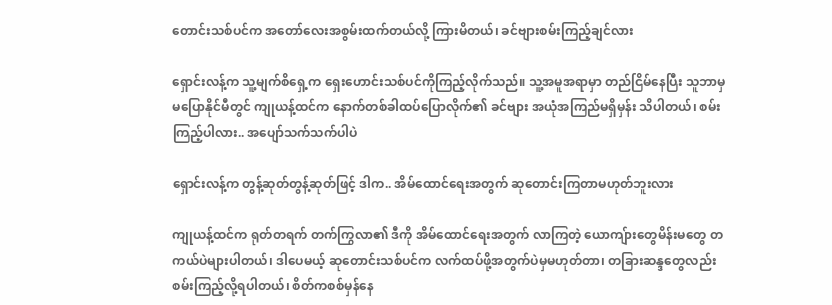တောင်းသစ်ပင်က အတော်လေးအစွမ်းထက်တယ်လို့ ကြားမိတယ်၊ ခင်ဗျားစမ်းကြည့်ချင်လား

ရှောင်းလန့်က သူ့မျက်စိရှေ့က ရှေးဟောင်းသစ်ပင်ကိုကြည့်လိုက်သည်။ သူ့အမူအရာမှာ တည်ငြိမ်နေပြီး သူဘာမှမပြောနိုင်မီတွင် ကျုယန့်ထင်က နောက်တစ်ခါထပ်ပြောလိုက်၏ ခင်ဗျား အယုံအကြည်မရှိမှန်း သိပါတယ်၊ စမ်းကြည့်ပါလား.. အပျော်သက်သက်ပါပဲ

ရှောင်းလန့်က တွန့်ဆုတ်တွန့်ဆုတ်ဖြင့် ဒါက.. အိမ်ထောင်ရေးအတွက် ဆုတောင်းကြတာမဟုတ်ဘူးလား

ကျုယန့်ထင်က ရုတ်တရက် တက်ကြွလာ၏ ဒီကို အိမ်ထောင်ရေးအတွက် လာကြတဲ့ ယောကျ်ားတွေမိန်းမတွေ တကယ်ပဲများပါတယ်၊ ဒါပေမယ့် ဆုတောင်းသစ်ပင်က လက်ထပ်ဖို့အတွက်ပဲမှမဟုတ်တာ၊ တခြားဆန္ဒတွေလည်း စမ်းကြည့်လို့ရပါတယ်၊ စိတ်ကစစ်မှန်နေ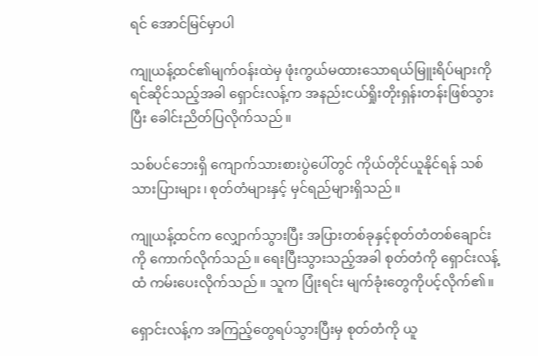ရင် အောင်မြင်မှာပါ

ကျုယန့်ထင်၏မျက်ဝန်းထဲမှ ဖုံးကွယ်မထားသောရယ်မြူးရိပ်များကို ရင်ဆိုင်သည့်အခါ ရှောင်းလန့်က အနည်းငယ်ရှိုးတိုးရှန်းတန်းဖြစ်သွားပြီး ခေါင်းညိတ်ပြလိုက်သည်။

သစ်ပင်ဘေးရှိ ကျောက်သားစားပွဲပေါ်တွင် ကိုယ်တိုင်ယူနိုင်ရန် သစ်သားပြားများ၊ စုတ်တံများနှင့် မှင်ရည်များရှိသည်။

ကျုယန့်ထင်က လျှောက်သွားပြီး အပြားတစ်ခုနှင့်စုတ်တံတစ်ချောင်းကို ကောက်လိုက်သည်။ ရေးပြီးသွားသည့်အခါ စုတ်တံကို ရှောင်းလန့်ထံ ကမ်းပေးလိုက်သည်။ သူက ပြုံးရင်း မျက်ခုံးတွေကိုပင့်လိုက်၏။

ရှောင်းလန့်က အကြည့်တွေရပ်သွားပြီးမှ စုတ်တံကို ယူ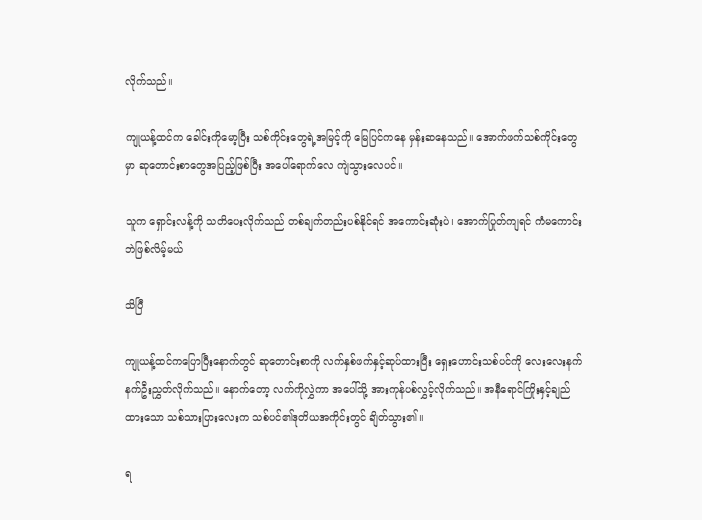လိုက်သည်။

ကျုယန့်ထင်က ခေါင်းကိုမော့ပြီး သစ်ကိုင်းတွေရဲ့အမြင့်ကို မြေပြင်ကနေ မှန်းဆနေသည်။ အောက်ဖက်သစ်ကိုင်းတွေမှာ ဆုတောင်းစာတွေအပြည့်ဖြစ်ပြီး အပေါ်ရောက်လေ ကျဲသွားလေပင်။

သူက ရှောင်းလန့်ကို သတိပေးလိုက်သည် တစ်ချက်တည်းပစ်နိုင်ရင် အကောင်းဆုံးပဲ၊ အောက်ပြုတ်ကျရင် ကံမကောင်းဘဲဖြစ်လိမ့်မယ်

သိပြီ

ကျုယန့်ထင်ကပြောပြီးနောက်တွင် ဆုတောင်းစာကို လက်နှစ်ဖက်နှင့်ဆုပ်ထားပြီး ရှေးဟောင်းသစ်ပင်ကို လေးလေးနက်နက်ဦးညွှတ်လိုက်သည်။ နောက်တော့ လက်ကိုလွှဲကာ အပေါ်သို့ အားကုန်ပစ်လွှင့်လိုက်သည်။ အနီရောင်ကြိုးနှင့်ချည်ထားသော သစ်သားပြားလေးက သစ်ပင်၏ဒုတိယအကိုင်းတွင် ချိတ်သွား၏။

ရ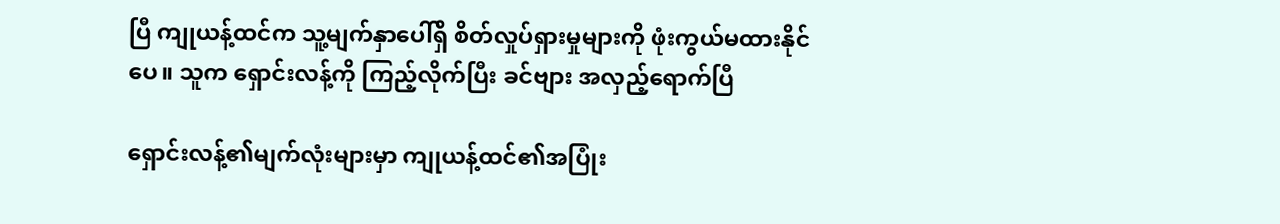ပြီ ကျုယန့်ထင်က သူ့မျက်နှာပေါ်ရှိ စိတ်လှုပ်ရှားမှုများကို ဖုံးကွယ်မထားနိုင်ပေ။ သူက ရှောင်းလန့်ကို ကြည့်လိုက်ပြီး ခင်ဗျား အလှည့်ရောက်ပြီ

ရှောင်းလန့်၏မျက်လုံးများမှာ ကျုယန့်ထင်၏အပြုံး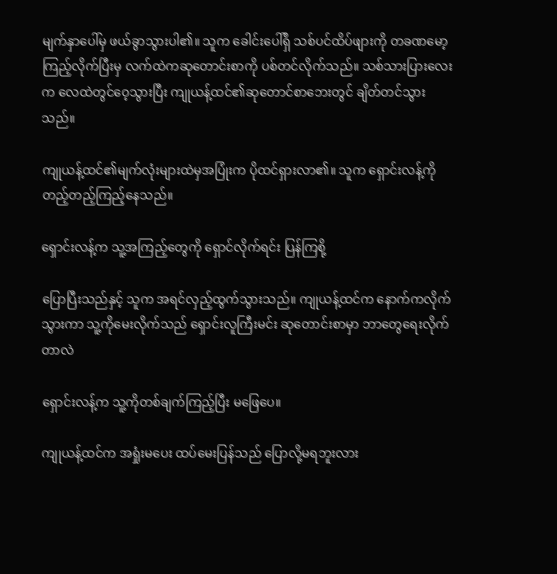မျက်နှာပေါ်မှ ဖယ်ခွာသွားပါ၏။ သူက ခေါင်းပေါ်ရှိ သစ်ပင်ထိပ်ဖျားကို တခဏမော့ကြည့်လိုက်ပြီးမှ လက်ထဲကဆုတောင်းစာကို ပစ်တင်လိုက်သည်။ သစ်သားပြားလေးက လေထဲတွင်ဝေ့သွားပြီး ကျုယန့်ထင်၏ဆုတောင်စာဘေးတွင် ချိတ်တင်သွားသည်။

ကျုယန့်ထင်၏မျက်လုံးများထဲမှအပြုံးက ပိုထင်ရှားလာ၏။ သူက ရှောင်းလန့်ကို တည့်တည့်ကြည့်နေသည်။

ရှောင်းလန့်က သူ့အကြည့်တွေကို ရှောင်လိုက်ရင်း ပြန်ကြစို့

ပြောပြီးသည်နှင့် သူက အရင်လှည့်ထွက်သွားသည်။ ကျုယန့်ထင်က နောက်ကလိုက်သွားကာ သူ့ကိုမေးလိုက်သည် ရှောင်းလူကြီးမင်း ဆုတောင်းစာမှာ ဘာတွေရေးလိုက်တာလဲ

ရှောင်းလန့်က သူ့ကိုတစ်ချက်ကြည့်ပြီး မဖြေပေ။

ကျုယန့်ထင်က အရှုံးမပေး ထပ်မေးပြန်သည် ပြောလို့မရဘူးလား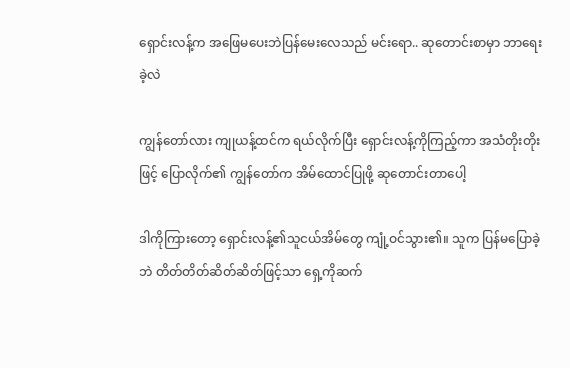ရှောင်းလန့်က အဖြေမပေးဘဲပြန်မေးလေသည် မင်းရော.. ဆုတောင်းစာမှာ ဘာရေးခဲ့လဲ

ကျွန်တော်လား ကျုယန့်ထင်က ရယ်လိုက်ပြီး ရှောင်းလန့်ကိုကြည့်ကာ အသံတိုးတိုးဖြင့် ပြောလိုက်၏ ကျွန်တော်က အိမ်ထောင်ပြုဖို့ ဆုတောင်းတာပေါ့

ဒါကိုကြားတော့ ရှောင်းလန့်၏သူငယ်အိမ်တွေ ကျုံ့ဝင်သွား၏။ သူက ပြန်မပြောခဲ့ဘဲ တိတ်တိတ်ဆိတ်ဆိတ်ဖြင့်သာ ရှေ့ကိုဆက်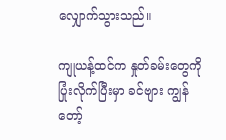လျှောက်သွားသည်။

ကျုယန့်ထင်က နှုတ်ခမ်းတွေကို ပြုံးလိုက်ပြီးမှာ ခင်ဗျား ကျွန်တော့်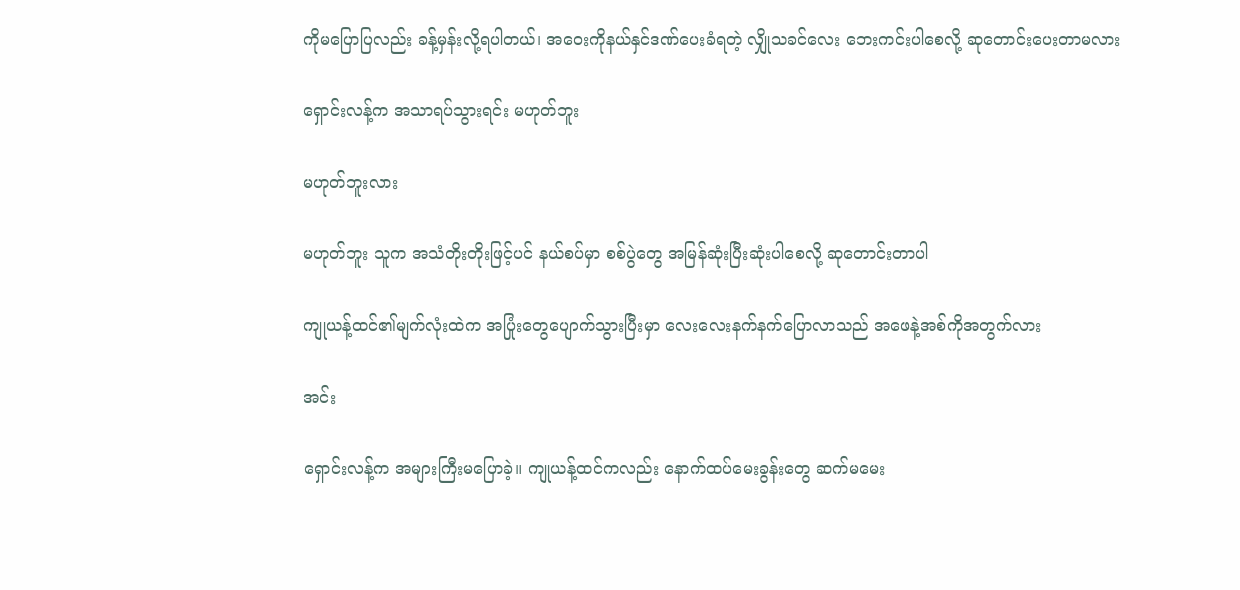ကိုမပြောပြလည်း ခန့်မှန်းလို့ရပါတယ်၊ အဝေးကိုနယ်နှင်ဒဏ်ပေးခံရတဲ့ လျှိုသခင်လေး ဘေးကင်းပါစေလို့ ဆုတောင်းပေးတာမလား

ရှောင်းလန့်က အသာရပ်သွားရင်း မဟုတ်ဘူး

မဟုတ်ဘူးလား

မဟုတ်ဘူး သူက အသံတိုးတိုးဖြင့်ပင် နယ်စပ်မှာ စစ်ပွဲတွေ အမြန်ဆုံးပြီးဆုံးပါစေလို့ ဆုတောင်းတာပါ

ကျုယန့်ထင်၏မျက်လုံးထဲက အပြုံးတွေပျောက်သွားပြီးမှာ လေးလေးနက်နက်ပြောလာသည် အဖေနဲ့အစ်ကိုအတွက်လား

အင်း

ရှောင်းလန့်က အများကြီးမပြောခဲ့။ ကျုယန့်ထင်ကလည်း နောက်ထပ်မေးခွန်းတွေ ဆက်မမေး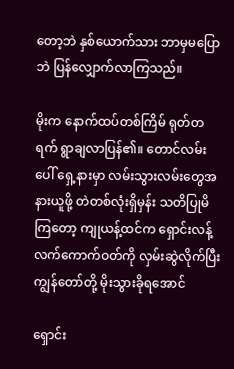တော့ဘဲ နှစ်ယောက်သား ဘာမှမပြောဘဲ ပြန်လျှောက်လာကြသည်။

မိုးက နောက်ထပ်တစ်ကြိမ် ရုတ်တရက် ရွာချလာပြန်၏။ တောင်လမ်းပေါ် ရှေ့နားမှာ လမ်းသွားလမ်းတွေအနားယူဖို့ တဲတစ်လုံးရှိမှန်း သတိပြုမိကြတော့ ကျုယန့်ထင်က ရှောင်းလန့်လက်ကောက်ဝတ်ကို လှမ်းဆွဲလိုက်ပြီး ကျွန်တော်တို့ မိုးသွားခိုရအောင်

ရှောင်း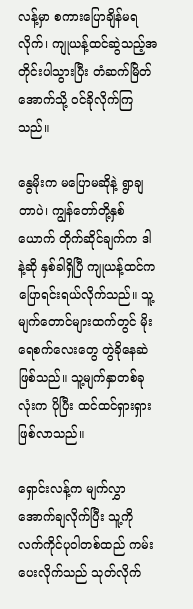လန့်မှာ စကားပြောချိန်မရလိုက်၊ ကျုယန့်ထင်ဆွဲသည့်အတိုင်းပါသွားပြီး တံဆက်မြိတ်အောက်သို့ ဝင်ခိုလိုက်ကြသည်။

နွေမိုးက မပြောမဆိုနဲ့ ရွာချတာပဲ၊ ကျွန်တော်တို့နှစ်ယောက် တိုက်ဆိုင်ချက်က ဒါနဲ့ဆို နှစ်ခါရှိပြီ ကျုယန့်ထင်က ပြောရင်းရယ်လိုက်သည်။ သူ့မျက်တောင်များထက်တွင် မိုးရေစက်လေးတွေ တွဲခိုနေဆဲဖြစ်သည်။ သူ့မျက်နှာတစ်ခုလုံးက ပိုပြီး ထင်ထင်ရှားရှားဖြစ်လာသည်။

ရှောင်းလန့်က မျက်လွှာအောက်ချလိုက်ပြီး သူ့ကို လက်ကိုင်ပုဝါတစ်ထည် ကမ်းပေးလိုက်သည် သုတ်လိုက်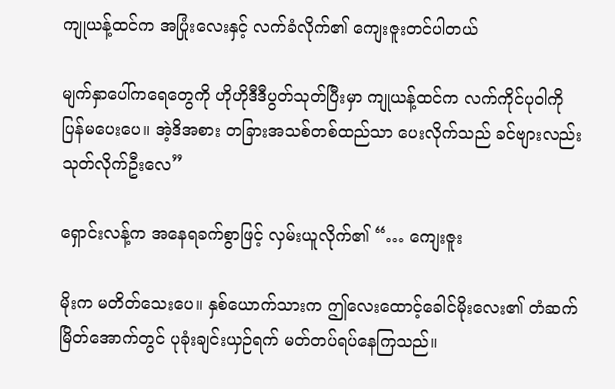ကျုယန့်ထင်က အပြုံးလေးနှင့် လက်ခံလိုက်၏ ကျေးဇူးတင်ပါတယ်

မျက်နှာပေါ်ကရေတွေကို ဟိုဟိုဒီဒီပွတ်သုတ်ပြီးမှာ ကျုယန့်ထင်က လက်ကိုင်ပုဝါကို ပြန်မပေးပေ။ အဲ့ဒိအစား တခြားအသစ်တစ်ထည်သာ ပေးလိုက်သည် ခင်ဗျားလည်း သုတ်လိုက်ဦးလေ”

ရှောင်းလန့်က အနေရခက်စွာဖြင့် လှမ်းယူလိုက်၏ “… ကျေးဇူး

မိုးက မတိတ်သေးပေ။ နှစ်ယောက်သားက ဤလေးထောင့်ခေါင်မိုးလေး၏ တံဆက်မြိတ်အောက်တွင် ပုခုံးချင်းယှဉ်ရက် မတ်တပ်ရပ်နေကြသည်။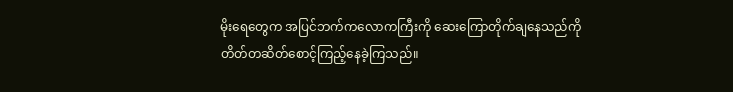မိုးရေတွေက အပြင်ဘက်ကလောကကြီးကို ဆေးကြောတိုက်ချနေသည်ကို တိတ်တဆိတ်စောင့်ကြည့်နေခဲ့ကြသည်။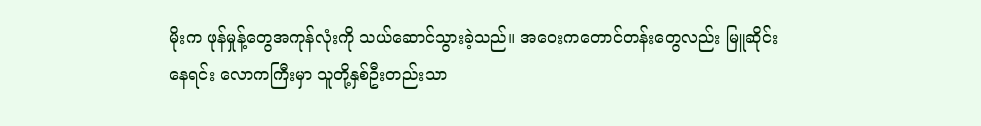မိုးက ဖုန်မှုန့်တွေအကုန်လုံးကို သယ်ဆောင်သွားခဲ့သည်။ အဝေးကတောင်တန်းတွေလည်း မြူဆိုင်းနေရင်း လောကကြီးမှာ သူတို့နှစ်ဦးတည်းသာ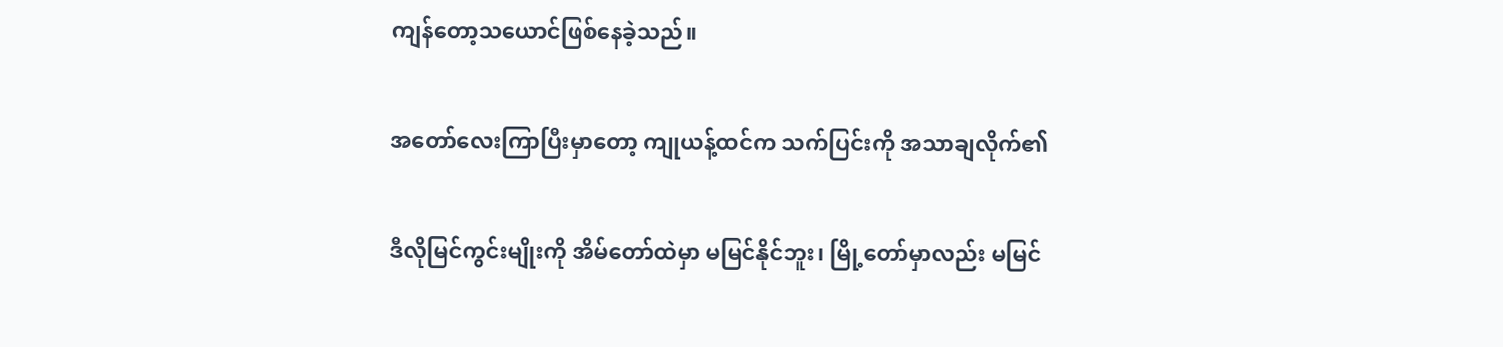ကျန်တော့သယောင်ဖြစ်နေခဲ့သည်။

အတော်လေးကြာပြီးမှာတော့ ကျုယန့်ထင်က သက်ပြင်းကို အသာချလိုက်၏

ဒီလိုမြင်ကွင်းမျိုးကို အိမ်တော်ထဲမှာ မမြင်နိုင်ဘူး၊ မြို့တော်မှာလည်း မမြင်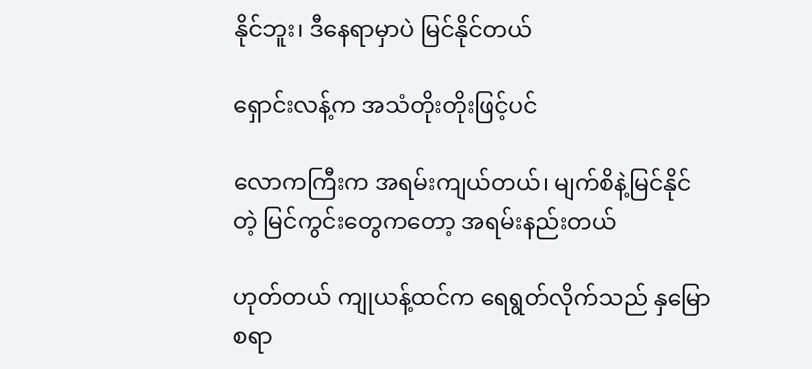နိုင်ဘူး၊ ဒီနေရာမှာပဲ မြင်နိုင်တယ်

ရှောင်းလန့်က အသံတိုးတိုးဖြင့်ပင်

လောကကြီးက အရမ်းကျယ်တယ်၊ မျက်စိနဲ့မြင်နိုင်တဲ့ မြင်ကွင်းတွေကတော့ အရမ်းနည်းတယ်

ဟုတ်တယ် ကျုယန့်ထင်က ရေရွတ်လိုက်သည် နှမြောစရာ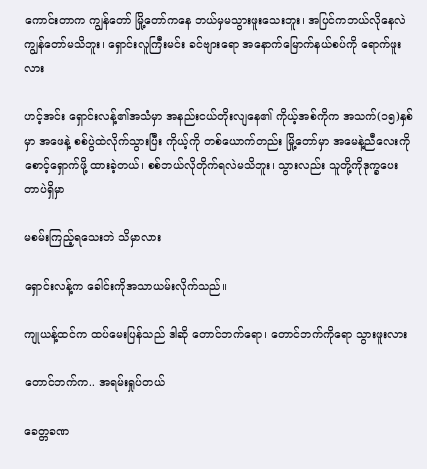ကောင်းတာက ကျွန်တော် မြို့တော်ကနေ ဘယ်မှမသွားဖူးသေးဘူး၊ အပြင်ကဘယ်လိုနေလဲ ကျွန်တော်မသိဘူး၊ ရှောင်းလူကြီးမင်း ခင်ဗျားရော အနောက်မြောက်နယ်စပ်ကို ရောက်ဖူးလား

ဟင့်အင်း ရှောင်းလန့်၏အသံမှာ အနည်းငယ်တိုးလျနေ၏ ကိုယ့်အစ်ကိုက အသက်(၁၅)နှစ်မှာ အဖေနဲ့ စစ်ပွဲထဲလိုက်သွားပြီး ကိုယ့်ကို တစ်ယောက်တည်း မြို့တော်မှာ အမေနဲ့ညီလေးကိုစောင့်ရှောက်ဖို့ ထားခဲ့တယ်၊ စစ်ဘယ်လိုတိုက်ရလဲမသိဘူး၊ သွားလည်း သူတို့ကိုဒုက္ခပေးတာပဲရှိမှာ

မစမ်းကြည့်ရသေးဘဲ သိမှာလား

ရှောင်းလန့်က ခေါင်းကိုအသာယမ်းလိုက်သည်။

ကျုယန့်ထင်က ထပ်မေးပြန်သည် ဒါဆို တောင်ဘက်ရော၊ တောင်ဘက်ကိုရော သွားဖူးလား

တောင်ဘက်က.. အရမ်းရှုပ်တယ်

ခေတ္တခဏ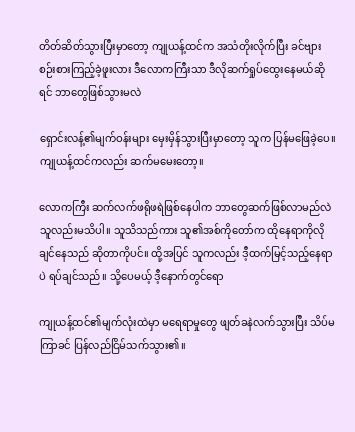တိတ်ဆိတ်သွားပြီးမှာတော့ ကျုယန့်ထင်က အသံတိုးလိုက်ပြီး ခင်ဗျား စဉ်းစားကြည့်ခဲ့ဖူးလား ဒီလောကကြီးသာ ဒီလိုဆက်ရှုပ်ထွေးနေမယ်ဆိုရင် ဘာတွေဖြစ်သွားမလဲ

ရှောင်းလန့်၏မျက်ဝန်းများ မှေးမှိန်သွားပြီးမှာတော့ သူက ပြန်မဖြေခဲ့ပေ။ ကျုယန့်ထင်ကလည်း ဆက်မမေးတော့။

လောကကြီး ဆက်လက်ဖရိုဖရဲဖြစ်နေပါက ဘာတွေဆက်ဖြစ်လာမည်လဲ သူလည်းမသိပါ။ သူသိသည်ကား သူ၏အစ်ကိုတော်က ထိုနေရာကိုလိုချင်နေသည် ဆိုတာကိုပင်။ ထို့အပြင် သူကလည်း ဒီ့ထက်မြင့်သည့်နေရာပဲ ရပ်ချင်သည်။ သို့ပေမယ့် ဒီ့နောက်တွင်ရော

ကျုယန့်ထင်၏မျက်လုံးထဲမှာ မရေရာမှုတွေ ဖျတ်ခနဲလက်သွားပြီး သိပ်မကြာခင် ပြန်လည်ငြိမ်သက်သွား၏။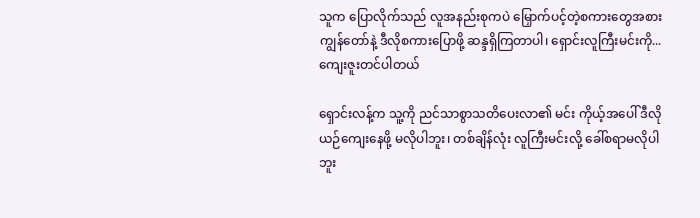သူက ပြောလိုက်သည် လူအနည်းစုကပဲ မြှောက်ပင့်တဲ့စကားတွေအစား ကျွန်တော်နဲ့ ဒီလိုစကားပြောဖို့ ဆန္ဒရှိကြတာပါ၊ ရှောင်းလူကြီးမင်းကို... ကျေးဇူးတင်ပါတယ်

ရှောင်းလန့်က သူ့ကို ညင်သာစွာသတိပေးလာ၏ မင်း ကိုယ့်အပေါ် ဒီလိုယဉ်ကျေးနေဖို့ မလိုပါဘူး၊ တစ်ချိန်လုံး လူကြီးမင်းလို့ ခေါ်စရာမလိုပါဘူး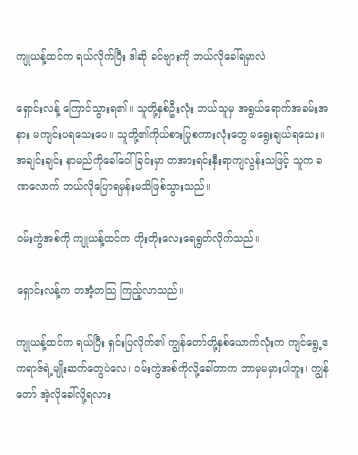ကျုယန့်ထင်က ရယ်လိုက်ပြီး ဒါဆို ခင်ဗျားကို ဘယ်လိုခေါ်ရမှာလဲ

ရှောင်းလန့် ကြောင်သွားရ၏။ သူတို့နှစ်ဦးလုံး ဘယ်သူမှ အရွယ်ရောက်အခမ်းအနား မကျင်းပရသေးပေ။ သူတို့၏ကိုယ်စားပြုစကားလုံးတွေ မရွေးချယ်ရသေး။ အချင်းချင်း နာမည်ကိုခေါ်ဝေါ်ခြင်းမှာ တအားရင်းနှီးရာကျလွန်းသဖြင့် သူက ခဏလောက် ဘယ်လိုပြောရမှန်းမသိဖြစ်သွားသည်။

ဝမ်းကွဲအစ်ကို ကျုယန့်ထင်က တိုးတိုးလေးရေရွတ်လိုက်သည်။

ရှောင်းလန့်က တအံ့တသြ ကြည့်လာသည်။

ကျုယန့်ထင်က ရယ်ပြီး ရှင်းပြလိုက်၏ ကျွန်တော်တို့နှစ်ယောက်လုံးက ကျင်ရွေ့ဧကရာဇ်ရဲ့မျိုးဆက်တွေပဲလေ၊ ဝမ်းကွဲအစ်ကိုလို့ခေါ်တာက ဘာမှမမှားပါဘူး၊ ကျွန်တော် အဲ့လိုခေါ်လို့ရလား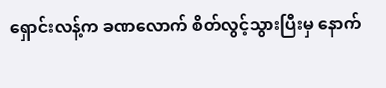ရှောင်းလန့်က ခဏလောက် စိတ်လွင့်သွားပြီးမှ နောက်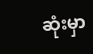ဆုံးမှာ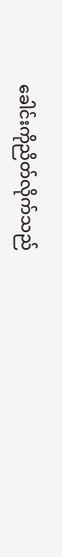ခေါင်းကိုညိတ်လိုက်သည်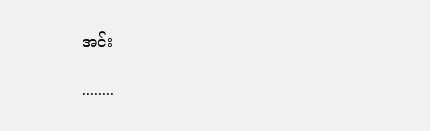အင်း

........